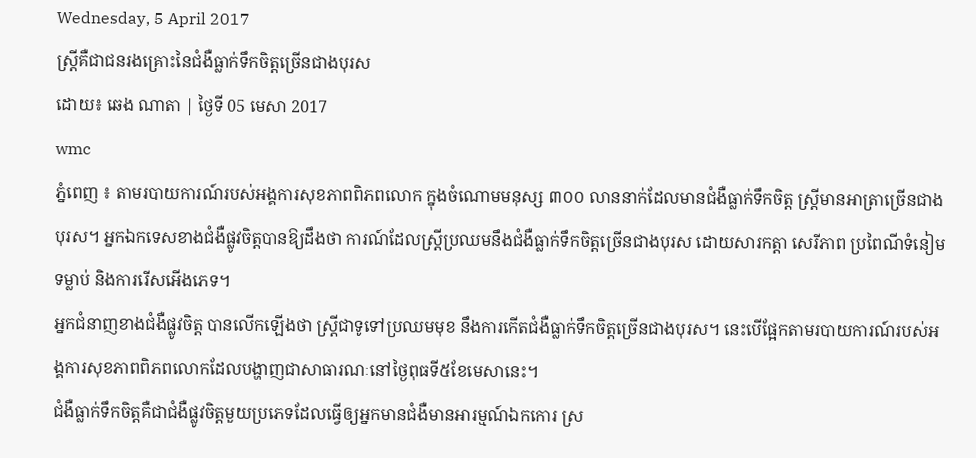Wednesday, 5 April 2017
ស្រ្តីគឺជាជនរងគ្រោះនៃជំងឺធ្លាក់ទឹកចិត្តច្រើនជាងបុរស
ដោយ៖ ឆេង ណាតា | ថ្ងៃទី 05 មេសា 2017
wmc
ភ្នំពេញ ៖ តាមរបាយការណ៍របស់អង្គការសុខភាពពិភពលោក ក្នុងចំណោមមនុស្ស ៣០០ លាននាក់ដែលមានជំងឺធ្លាក់ទឹកចិត្ត ស្រ្តីមានអាត្រាច្រើនជាងបុរស។ អ្នកឯកទេសខាងជំងឺផ្លូវចិត្តបានឱ្យដឹងថា ការណ៍ដែលស្រ្តីប្រឈមនឹងជំងឺធ្លាក់ទឹកចិត្តច្រើនជាងបុរស ដោយសារកត្តា សេរីភាព ប្រពៃណីទំនៀមទម្លាប់ និងការរើសអើងភេទ។
អ្នកជំនាញខាងជំងឺផ្លូវចិត្ត បានលើកឡើងថា ស្រ្តីជាទូទៅប្រឈមមុខ នឹងការកើតជំងឺធ្លាក់ទឹកចិត្តច្រើនជាងបុរស។ នេះបើផ្អែកតាមរបាយការណ៍របស់អង្គការសុខភាពពិភពលោកដែលបង្ហាញជាសាធារណៈនៅថ្ងៃពុធទី៥ខែមេសានេះ។
ជំងឺធ្លាក់ទឹកចិត្តគឺជាជំងឺផ្លូវចិត្តមួយប្រភេទដែលធ្វើឲ្យអ្នកមានជំងឺមានអារម្មណ៍ឯកកោរ ស្រ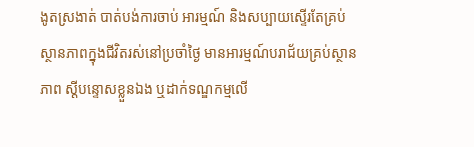ងូតស្រងាត់ បាត់បង់ការចាប់ អារម្មណ៍ និងសប្បាយស្ទើរតែគ្រប់ស្ថានភាពក្នុងជីវិតរស់នៅប្រចាំថ្ងៃ មានអារម្មណ៍បរាជ័យគ្រប់ស្ថានភាព ស្តីបន្ទោសខ្លួនឯង ឬដាក់ទណ្ឌកម្មលើ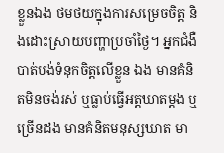ខ្លួនឯង ថមថយក្នុងការសម្រេចចិត្ត និងដោះស្រាយបញ្ហាប្រចាំថ្ងៃ។ អ្នកជំងឺបាត់បង់ទំនុកចិត្តលើខ្លួន ឯង មានគំនិតមិនចង់រស់ ឬធ្លាប់ធ្វើអត្តឃាតម្តង ឬច្រើនដង មានគំនិតមនុស្សឃាត មា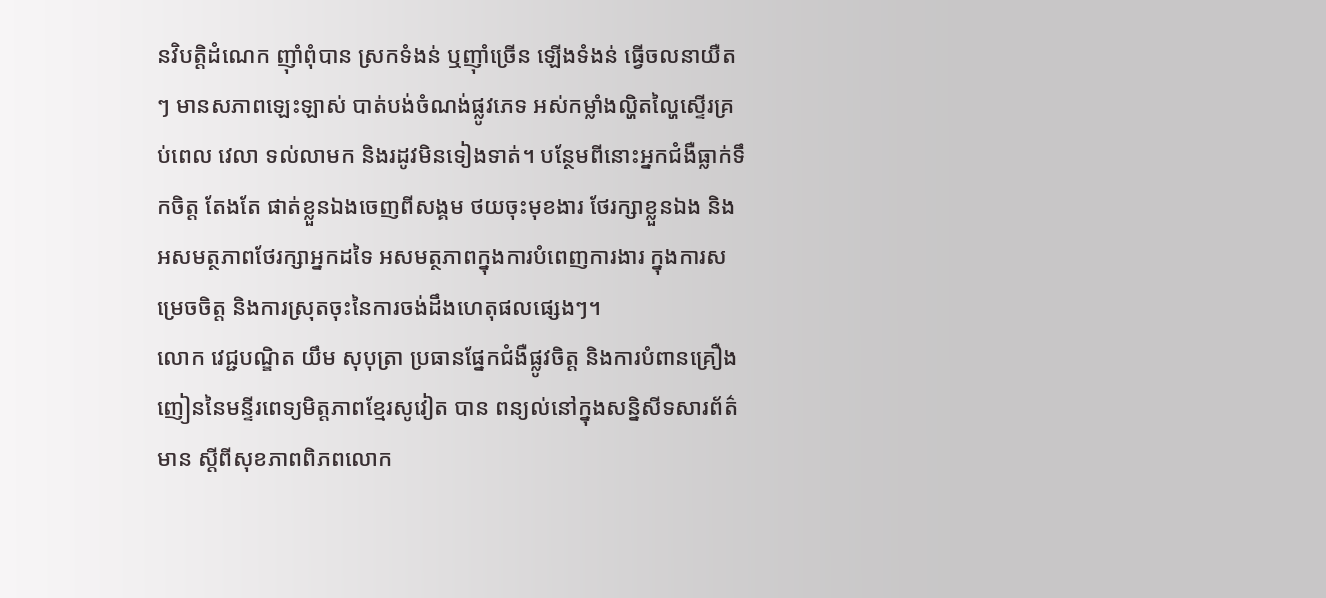នវិបត្តិដំណេក ញ៉ាំពុំបាន ស្រកទំងន់ ឬញ៉ាំច្រើន ឡើងទំងន់ ធ្វើចលនាយឺតៗ មានសភាពឡេះឡាស់ បាត់បង់ចំណង់ផ្លូវភេទ អស់កម្លាំងល្ហិតល្ហៃស្ទើរគ្រប់ពេល វេលា ទល់លាមក និងរដូវមិនទៀងទាត់។ បន្ថែមពីនោះអ្នកជំងឺធ្លាក់ទឹកចិត្ត តែងតែ ផាត់ខ្លួនឯងចេញពីសង្គម ថយចុះមុខងារ ថែរក្សាខ្លួនឯង និងអសមត្ថភាពថែរក្សាអ្នកដទៃ អសមត្ថភាពក្នុងការបំពេញការងារ ក្នុងការសម្រេចចិត្ត និងការស្រុតចុះនៃការចង់ដឹងហេតុផលផ្សេងៗ។
លោក វេជ្ជបណ្ឌិត យឹម សុបុត្រា ប្រធានផ្នែកជំងឺផ្លូវចិត្ត និងការបំពានគ្រឿងញៀននៃមន្ទីរពេទ្យមិត្តភាពខ្មែរសូវៀត បាន ពន្យល់នៅក្នុងសន្និសីទសារព័ត៌មាន ស្តីពីសុខភាពពិភពលោក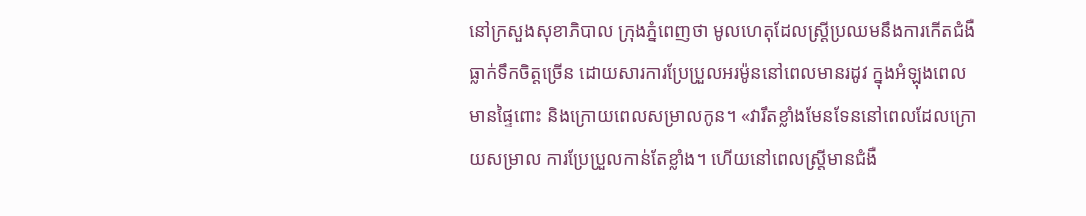នៅក្រសួងសុខាភិបាល ក្រុងភ្នំពេញថា មូលហេតុដែលស្រ្តីប្រឈមនឹងការកើតជំងឺធ្លាក់ទឹកចិត្តច្រើន ដោយសារការប្រែប្រួលអរម៉ូននៅពេលមានរដូវ ក្នុងអំឡុងពេលមានផ្ទៃពោះ និងក្រោយពេលសម្រាលកូន។ «វារឹតខ្លាំងមែនទែននៅពេលដែលក្រោយសម្រាល ការប្រែប្រួលកាន់តែខ្លាំង។ ហើយនៅពេលស្រ្តីមានជំងឺ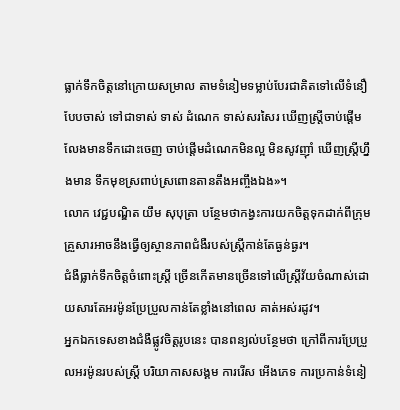ធ្លាក់ទឹកចិត្តនៅក្រោយសម្រាល តាមទំនៀមទម្លាប់បែរជាគិតទៅលើទំនឿបែបចាស់ ទៅជាទាស់ ទាស់ ដំណេក ទាស់សរសៃរ ឃើញស្រ្តីចាប់ផ្តើមលែងមានទឹកដោះចេញ ចាប់ផ្តើមដំណេកមិនល្អ មិនសូវញ៉ាំ ឃើញស្រី្តហ្នឹងមាន ទឹកមុខស្រពាប់ស្រពោនតានតឹងអញ្ចឹងឯង»។
លោក វេជ្ជបណ្ឌិត យឹម សុបុត្រា បន្ថែមថាកង្វះការយកចិត្តទុកដាក់ពីក្រុមគ្រួសារអាចនឹងធ្វើឲ្យស្ថានភាពជំងឺរបស់ស្ត្រីកាន់តែធ្ងន់ធ្ងរ។
ជំងឺធ្លាក់ទឹកចិត្តចំពោះស្ត្រី ច្រើនកើតមានច្រើនទៅលើស្រ្តីវ័យចំណាស់ដោយសារតែអរម៉ូនប្រែប្រួលកាន់តែខ្លាំងនៅពេល គាត់អស់រដូវ។
អ្នកឯកទេសខាងជំងឺផ្លូវចិត្តរូបនេះ បានពន្យល់បន្ថែមថា ក្រៅពីការប្រែប្រួលអរម៉ូនរបស់ស្រ្តី បរិយាកាសសង្គម ការរើស អើងភេទ ការប្រកាន់ទំនៀ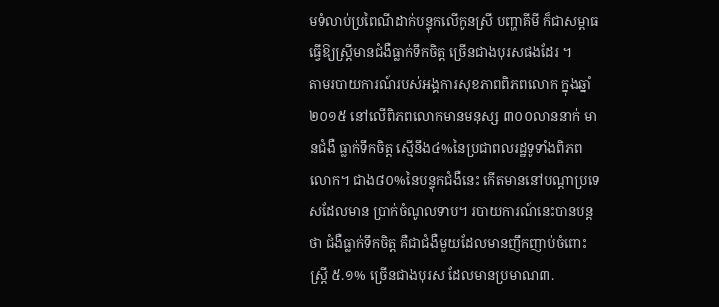មទំលាប់ប្រពៃណីដាក់បន្ទុកលើកូនស្រី បញ្ហាគីមី ក៏ជាសម្ពាធធ្វើឱ្យស្រ្តីមានជំងឺធ្លាក់ទឹកចិត្ត ច្រើនជាងបុរសផងដែរ ។
តាមរបាយការណ៍របស់អង្គការសុខភាពពិភពលោក ក្នុងឆ្នាំ២០១៥ នៅលើពិភពលោកមានមនុស្ស ៣០០លាននាក់ មានជំងឺ ធ្លាក់ទឹកចិត្ត ស្មើនឹង៤%នៃប្រជាពលរដ្ឋទូទាំងពិភពលោក។ ជាង៨០%នៃបន្ទុកជំងឺនេះ កើតមាននៅបណ្តាប្រទេសដែលមាន ប្រាក់ចំណូលទាប។ របាយការណ៍នេះបានបន្តថា ជំងឺធ្លាក់ទឹកចិត្ត គឺជាជំងឺមួយដែលមានញឹកញាប់ចំពោះស្រ្តី ៥.១% ច្រើនជាងបុរស ដែលមានប្រមាណ៣.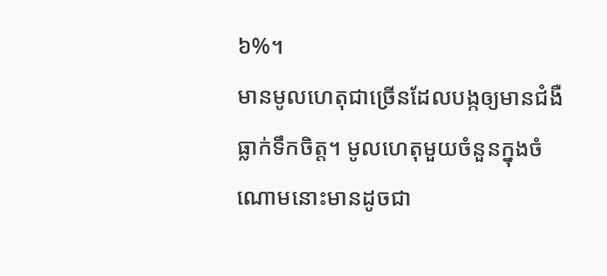៦%។
មានមូលហេតុជាច្រើនដែលបង្កឲ្យមានជំងឺធ្លាក់ទឹកចិត្ត។ មូលហេតុមួយចំនួនក្នុងចំណោមនោះមានដូចជា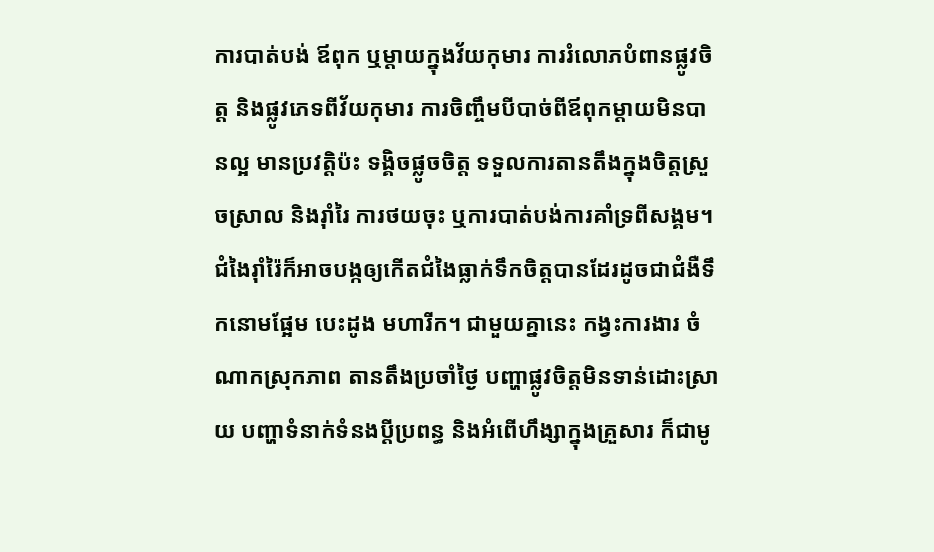ការបាត់បង់ ឪពុក ឬម្តាយក្នុងវ័យកុមារ ការរំលោភបំពានផ្លូវចិត្ត និងផ្លូវភេទពីវ័យកុមារ ការចិញ្ចឹមបីបាច់ពីឪពុកម្តាយមិនបានល្អ មានប្រវត្តិប៉ះ ទង្គិចផ្លូចចិត្ត ទទួលការតានតឹងក្នុងចិត្តស្រួចស្រាល និងរ៉ាំរៃ ការថយចុះ ឬការបាត់បង់ការគាំទ្រពីសង្គម។ ជំងៃរ៉ាំរ៉ៃក៏អាចបង្កឲ្យកើតជំងៃធ្លាក់ទឹកចិត្តបានដែរដូចជាជំងឺទឹកនោមផ្អែម បេះដូង មហារីក។ ជាមួយគ្នានេះ កង្វះការងារ ចំណាកស្រុកភាព តានតឹងប្រចាំថ្ងៃ បញ្ហាផ្លូវចិត្តមិនទាន់ដោះស្រាយ បញ្ហាទំនាក់ទំនងប្តីប្រពន្ធ និងអំពើហឹង្សាក្នុងគ្រួសារ ក៏ជាមូ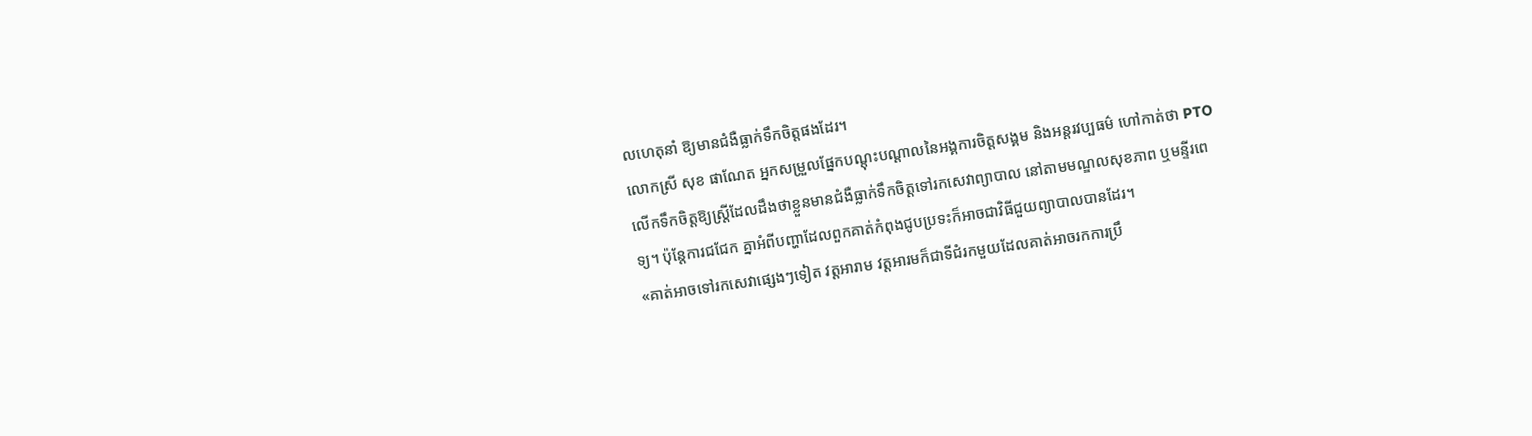លហេតុនាំ ឱ្យមានជំងឺធ្លាក់ទឹកចិត្តផងដែរ។
លោកស្រី សុខ ផាណែត អ្នកសម្រួលផ្នែកបណ្តុះបណ្តាលនៃអង្គការចិត្តសង្គម និងអន្តរវប្បធម៌ ហៅកាត់ថា PTO លើកទឹកចិត្តឱ្យស្រ្តីដែលដឹងថាខ្លួនមានជំងឺធ្លាក់ទឹកចិត្តទៅរកសេវាព្យាបាល នៅតាមមណ្ឌលសុខភាព ឬមន្ទីរពេទ្យ។ ប៉ុន្តែការជជែក គ្នាអំពីបញ្ហាដែលពួកគាត់កំពុងជូបប្រទះក៏អាចជាវិធីជួយព្យាបាលបានដែរ។
«គាត់អាចទៅរកសេវាផ្សេងៗទៀត វត្តអារាម វត្តអារមក៏ជាទីជំរកមួយដែលគាត់អាចរកការប្រឹ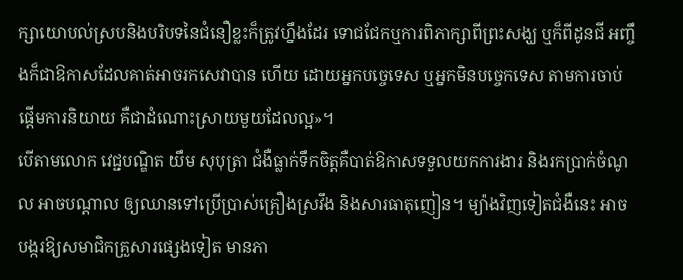ក្សាយោបល់ស្របនិងបរិបទនៃជំនឿខ្លះក៏ត្រូវហ្នឹងដែរ ទោជជែកឬការពិភាក្សាពីព្រះសង្ឃ ឬក៏ពីដូនជី អញ្ចឹងក៏ជាឱកាសដែលគាត់អាចរកសេវាបាន ហើយ ដោយអ្នកបច្ចេទេស ឬអ្នកមិនបច្ចេកទេស តាមការចាប់ផ្តើមការនិយាយ គឺជាដំណោះស្រាយមួយដែលល្អ»។
បើតាមលោក វេជ្ជបណ្ឌិត យឹម សុបុត្រា ជំងឺធ្លាក់ទឹកចិត្តគឺបាត់ឱកាសទទួលយកការងារ និងរកប្រាក់ចំណូល អាចបណ្តាល ឲ្យឈានទៅប្រើប្រាស់គ្រឿងស្រវឹង និងសារធាតុញៀន។ ម្យ៉ាងវិញទៀតជំងឺនេះ អាចបង្ករឱ្យសមាជិកគ្រួសារផ្សេងទៀត មានភា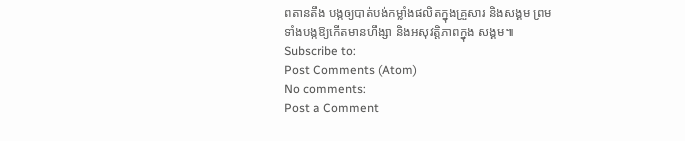ពតានតឹង បង្កឲ្យបាត់បង់កម្លាំងផលិតក្នុងគ្រួសារ និងសង្គម ព្រមទាំងបង្កឱ្យកើតមានហឹង្សា និងអសុវត្តិភាពក្នុង សង្គម៕
Subscribe to:
Post Comments (Atom)
No comments:
Post a Comment